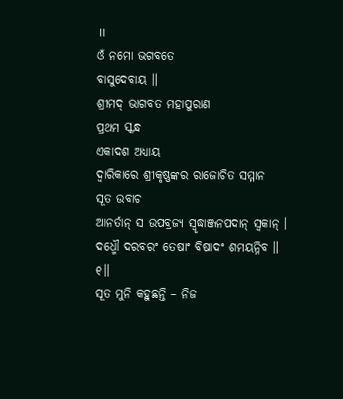॥
ଓଁ ନମୋ ଭଗବତେ
ବାସୁଦେବାୟ ॥
ଶ୍ରୀମଦ୍ ଭାଗବତ ମହାପୁରାଣ
ପ୍ରଥମ ସ୍କନ୍ଧ
ଏକାଦଶ ଅଧ୍ୟାୟ
ଦ୍ବାରିକାରେ ଶ୍ରୀକୃଷ୍ଣଙ୍କର ରାଜୋଚିତ ସମ୍ମାନ
ସୂତ ଉବାଚ
ଆନର୍ତାନ୍ ସ ଉପବ୍ରଜ୍ୟ ସ୍ୱୃଦ୍ଧାଞ୍ଜନପଦାନ୍ ସ୍ୱକାନ୍ ।
ଦଧ୍ମୌ ଦରବରଂ ତେଷାଂ ବିଷାଦଂ ଶମୟନ୍ନିବ ॥ ୧॥
ସୂତ ମୁନି କହୁଛନ୍ତି – ନିଜ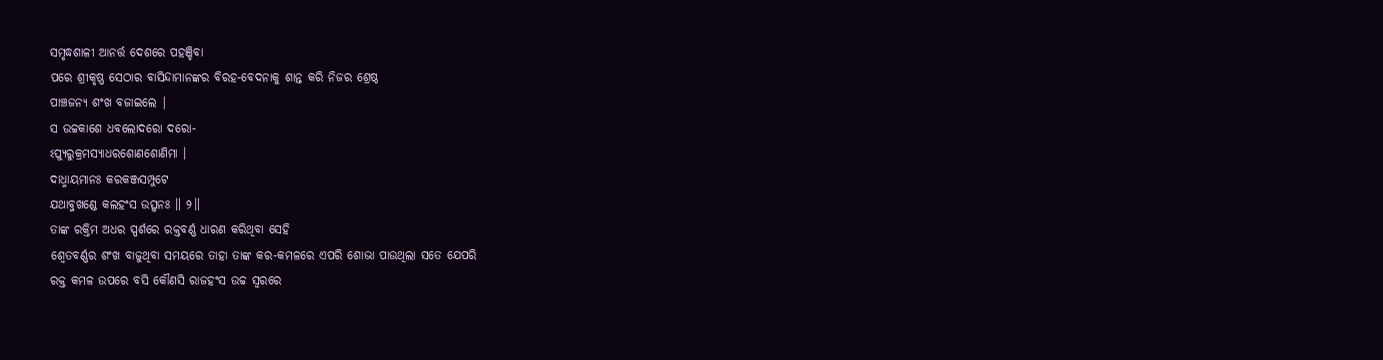ସମୃଦ୍ଧଶାଳୀ ଆନର୍ତ୍ତ ଦେଶରେ ପହଞ୍ଚିବା
ପରେ ଶ୍ରୀକୃଷ୍ଣ ସେଠାର ବାସିନ୍ଦାମାନଙ୍କର ବିରହ-ବେଦନାକୁ ଶାନ୍ତ କରି ନିଜର ଶ୍ରେଷ୍ଠ
ପାଞ୍ଚଜନ୍ୟ ଶଂଖ ବଜାଇଲେ |
ସ ଉଚ୍ଚକାଶେ ଧବଲୋଦରୋ ଦରୋ-
ଽପ୍ୟୁରୁକ୍ରମସ୍ୟାଧରଶୋଣଶୋଣିମା ।
ଦାଧ୍ମାୟମାନଃ କରକଞ୍ଜସମ୍ପୁଟେ
ଯଥାବ୍ଜଖଣ୍ଡେ କଲହଂସ ଉତ୍ସ୍ୱନଃ ॥ ୨॥
ତାଙ୍କ ରକ୍ତିମ ଅଧର ସ୍ପର୍ଶରେ ରକ୍ତବର୍ଣ୍ଣ ଧାରଣ କରିଥିବା ସେହି
ଶ୍ବେତବର୍ଣ୍ଣର ଶଂଖ ବାଜୁଥିବା ସମୟରେ ତାହା ତାଙ୍କ କର-କମଳରେ ଏପରି ଶୋଭା ପାଉଥିଲା ସତେ ଯେପରି
ରକ୍ତ କମଳ ଉପରେ ବସି କୌଣସି ରାଜହଂସ ଉଚ୍ଚ ସ୍ବରରେ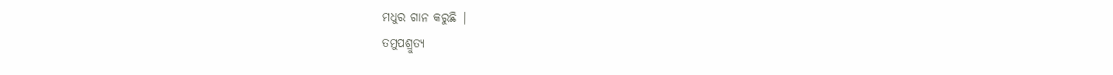ମଧୁର ଗାନ କରୁଛି |
ତମୁପଶ୍ରୁତ୍ୟ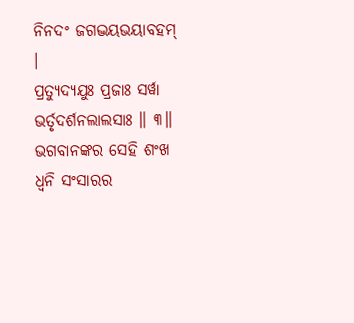ନିନଦଂ ଜଗଦ୍ଭୟଭୟାବହମ୍ ।
ପ୍ରତ୍ୟୁଦ୍ୟଯୁଃ ପ୍ରଜାଃ ସର୍ୱା ଭର୍ତୃଦର୍ଶନଲାଲସାଃ ॥ ୩॥
ଭଗବାନଙ୍କର ସେହି ଶଂଖ ଧ୍ବନି ସଂସାରର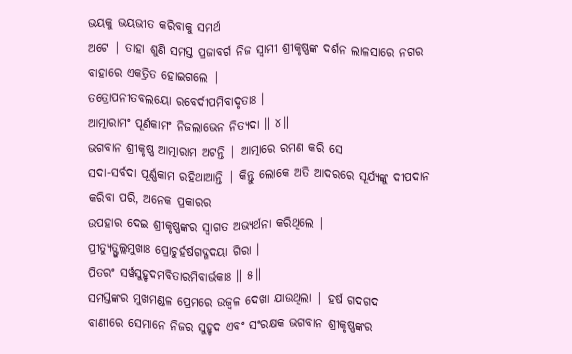ଭୟକୁ ଭୟଭୀତ କରିବାକୁ ସମର୍ଥ
ଅଟେ | ତାହା ଶୁଣି ସମସ୍ତ ପ୍ରଜାବର୍ଗ ନିଜ ସ୍ବାମୀ ଶ୍ରୀକୃଷ୍ଣଙ୍କ ଦର୍ଶନ ଲାଳସାରେ ନଗର
ବାହାରେ ଏକତ୍ରିତ ହୋଇଗଲେ |
ତତ୍ରୋପନୀତବଲୟୋ ରବେର୍ଦୀପମିବାଦୃତାଃ ।
ଆତ୍ମାରାମଂ ପୂର୍ଣକାମଂ ନିଜଲାଭେନ ନିତ୍ୟଦା ॥ ୪॥
ଭଗବାନ ଶ୍ରୀକୃଷ୍ଣ ଆତ୍ମାରାମ ଅଟନ୍ତି | ଆତ୍ମାରେ ରମଣ କରି ସେ
ସଦା-ସର୍ବଦା ପୂର୍ଣ୍ଣକାମ ରହିଥାଆନ୍ତି | କିନ୍ତୁ ଲୋକେ ଅତି ଆଦରରେ ସୂର୍ଯ୍ୟଙ୍କୁ ଦୀପଦାନ
କରିବା ପରି, ଅନେକ ପ୍ରକାରର
ଉପହାର ଦେଇ ଶ୍ରୀକୃଷ୍ଣଙ୍କର ସ୍ବାଗତ ଅଭ୍ୟର୍ଥନା କରିଥିଲେ |
ପ୍ରୀତ୍ୟୁତ୍ଫୁଲ୍ଲମୁଖାଃ ପ୍ରୋଚୁର୍ହର୍ଷଗଦ୍ଗଦୟା ଗିରା ।
ପିତରଂ ସର୍ୱସୁହୃଦମବିତାରମିବାର୍ଭକାଃ ॥ ୫॥
ସମସ୍ତଙ୍କର ମୁଖମଣ୍ଡଳ ପ୍ରେମରେ ଉଜ୍ବଳ ଦେଖା ଯାଉଥିଲା | ହର୍ଷ ଗଦଗଦ
ବାଣୀରେ ସେମାନେ ନିଜର ସୁହୃଦ ଏବଂ ସଂରକ୍ଷକ ଭଗବାନ ଶ୍ରୀକୃଷ୍ଣଙ୍କର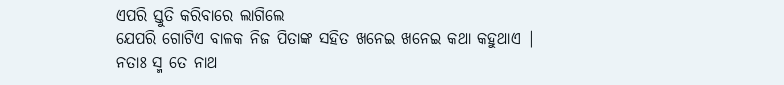ଏପରି ସ୍ତୁତି କରିବାରେ ଲାଗିଲେ
ଯେପରି ଗୋଟିଏ ବାଳକ ନିଜ ପିତାଙ୍କ ସହିତ ଖନେଇ ଖନେଇ କଥା କହୁଥାଏ |
ନତାଃ ସ୍ମ ତେ ନାଥ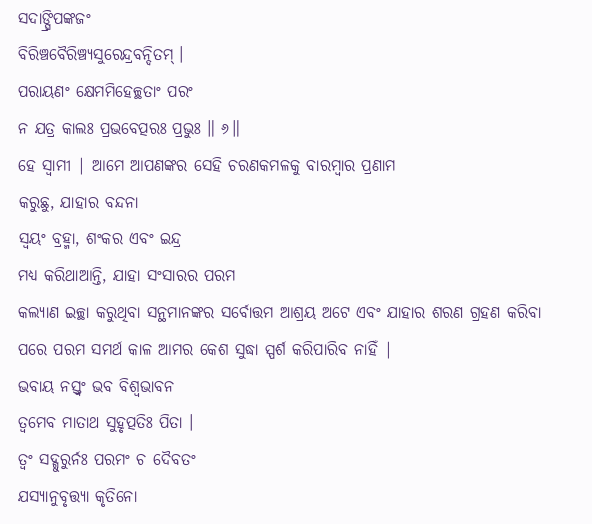ସଦାଙ୍ଘ୍ରିପଙ୍କଜଂ
ବିରିଞ୍ଚବୈରିଞ୍ଚ୍ୟସୁରେନ୍ଦ୍ରବନ୍ଦିତମ୍ ।
ପରାୟଣଂ କ୍ଷେମମିହେଚ୍ଛତାଂ ପରଂ
ନ ଯତ୍ର କାଲଃ ପ୍ରଭବେତ୍ପରଃ ପ୍ରଭୁଃ ॥ ୬॥
ହେ ସ୍ବାମୀ | ଆମେ ଆପଣଙ୍କର ସେହି ଚରଣକମଳକୁ ବାରମ୍ବାର ପ୍ରଣାମ
କରୁଛୁ, ଯାହାର ବନ୍ଦନା
ସ୍ବୟଂ ବ୍ରହ୍ମା, ଶଂକର ଏବଂ ଇନ୍ଦ୍ର
ମଧ୍ୟ କରିଥାଆନ୍ତି, ଯାହା ସଂସାରର ପରମ
କଲ୍ୟାଣ ଇଚ୍ଛା କରୁଥିବା ସନ୍ଥମାନଙ୍କର ସର୍ବୋତ୍ତମ ଆଶ୍ରୟ ଅଟେ ଏବଂ ଯାହାର ଶରଣ ଗ୍ରହଣ କରିବା
ପରେ ପରମ ସମର୍ଥ କାଳ ଆମର କେଶ ସୁଦ୍ଧା ସ୍ପର୍ଶ କରିପାରିବ ନାହିଁ |
ଭବାୟ ନସ୍ତ୍ୱଂ ଭବ ବିଶ୍ୱଭାବନ
ତ୍ୱମେବ ମାତାଥ ସୁହୃତ୍ପତିଃ ପିତା ।
ତ୍ୱଂ ସଦ୍ଗୁରୁର୍ନଃ ପରମଂ ଚ ଦୈବତଂ
ଯସ୍ୟାନୁବୃତ୍ତ୍ୟା କୃତିନୋ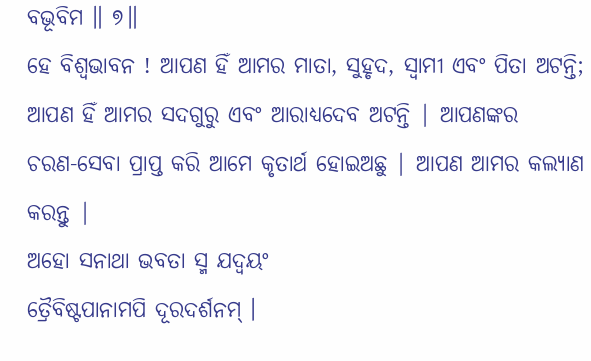ବଭୂବିମ ॥ ୭॥
ହେ ବିଶ୍ବଭାବନ ! ଆପଣ ହିଁ ଆମର ମାତା, ସୁହୃଦ, ସ୍ବାମୀ ଏବଂ ପିତା ଅଟନ୍ତି; ଆପଣ ହିଁ ଆମର ସଦଗୁରୁ ଏବଂ ଆରାଧ୍ୟଦେବ ଅଟନ୍ତି | ଆପଣଙ୍କର
ଚରଣ-ସେବା ପ୍ରାପ୍ତ କରି ଆମେ କୃତାର୍ଥ ହୋଇଅଛୁ | ଆପଣ ଆମର କଲ୍ୟାଣ କରନ୍ତୁ |
ଅହୋ ସନାଥା ଭବତା ସ୍ମ ଯଦ୍ୱୟଂ
ତ୍ରୈବିଷ୍ଟପାନାମପି ଦୂରଦର୍ଶନମ୍ ।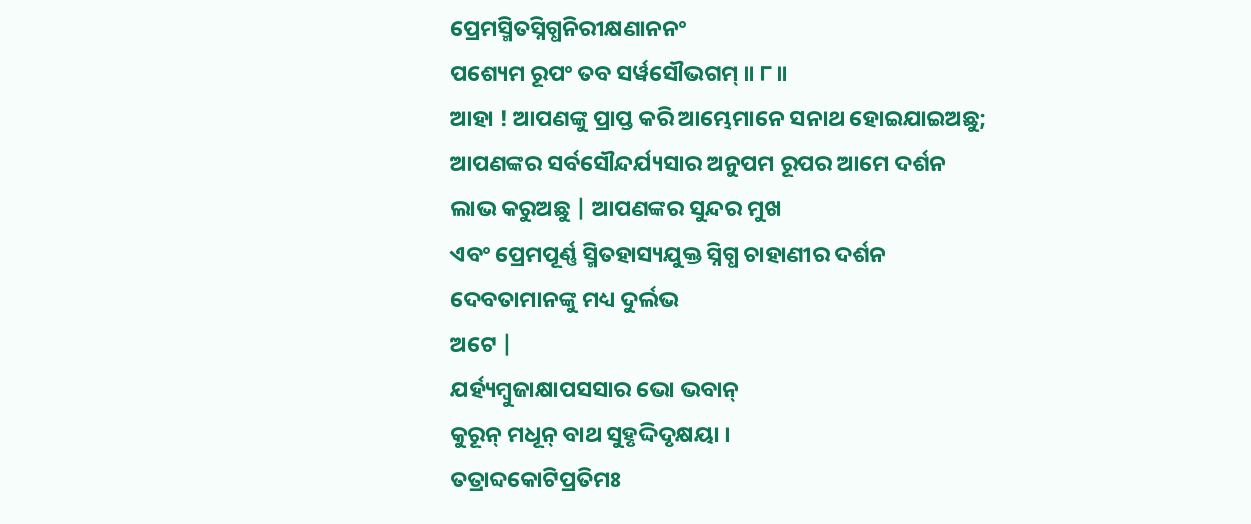ପ୍ରେମସ୍ମିତସ୍ନିଗ୍ଧନିରୀକ୍ଷଣାନନଂ
ପଶ୍ୟେମ ରୂପଂ ତବ ସର୍ୱସୌଭଗମ୍ ॥ ୮॥
ଆହା ! ଆପଣଙ୍କୁ ପ୍ରାପ୍ତ କରି ଆମ୍ଭେମାନେ ସନାଥ ହୋଇଯାଇଅଛୁ;
ଆପଣଙ୍କର ସର୍ବସୌନ୍ଦର୍ଯ୍ୟସାର ଅନୁପମ ରୂପର ଆମେ ଦର୍ଶନ ଲାଭ କରୁଅଛୁ | ଆପଣଙ୍କର ସୁନ୍ଦର ମୁଖ
ଏବଂ ପ୍ରେମପୂର୍ଣ୍ଣ ସ୍ମିତହାସ୍ୟଯୁକ୍ତ ସ୍ନିଗ୍ଧ ଚାହାଣୀର ଦର୍ଶନ ଦେବତାମାନଙ୍କୁ ମଧ୍ୟ ଦୁର୍ଲଭ
ଅଟେ |
ଯର୍ହ୍ୟମ୍ବୁଜାକ୍ଷାପସସାର ଭୋ ଭବାନ୍
କୁରୂନ୍ ମଧୂନ୍ ବାଥ ସୁହୃଦ୍ଦିଦୃକ୍ଷୟା ।
ତତ୍ରାବ୍ଦକୋଟିପ୍ରତିମଃ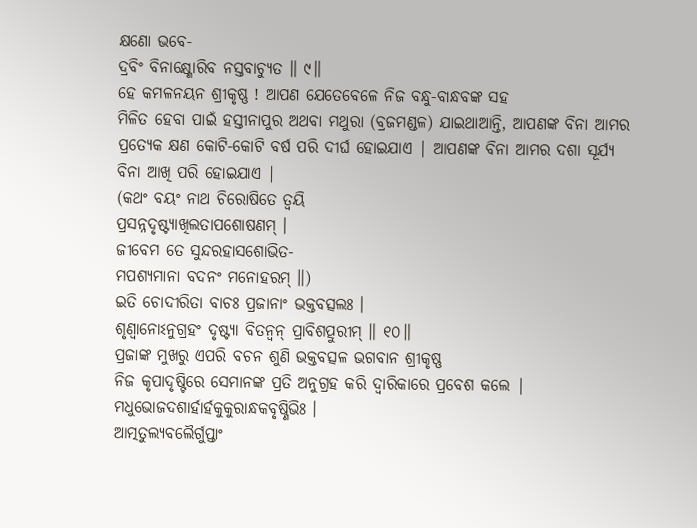କ୍ଷଣୋ ଭବେ-
ଦ୍ରବିଂ ବିନାକ୍ଷ୍ଣୋରିବ ନସ୍ତବାଚ୍ୟୁତ ॥ ୯॥
ହେ କମଳନୟନ ଶ୍ରୀକୃଷ୍ଣ ! ଆପଣ ଯେତେବେଳେ ନିଜ ବନ୍ଧୁ-ବାନ୍ଧବଙ୍କ ସହ
ମିଳିତ ହେବା ପାଇଁ ହସ୍ତୀନାପୁର ଅଥବା ମଥୁରା (ବ୍ରଜମଣ୍ଡଳ) ଯାଇଥାଆନ୍ତି, ଆପଣଙ୍କ ବିନା ଆମର
ପ୍ରତ୍ୟେକ କ୍ଷଣ କୋଟି-କୋଟି ବର୍ଷ ପରି ଦୀର୍ଘ ହୋଇଯାଏ | ଆପଣଙ୍କ ବିନା ଆମର ଦଶା ସୂର୍ଯ୍ୟ
ବିନା ଆଖି ପରି ହୋଇଯାଏ |
(କଥଂ ବୟଂ ନାଥ ଚିରୋଷିତେ ତ୍ୱୟି
ପ୍ରସନ୍ନଦୃଷ୍ଟ୍ୟାଖିଲତାପଶୋଷଣମ୍ ।
ଜୀବେମ ତେ ସୁନ୍ଦରହାସଶୋଭିତ-
ମପଶ୍ୟମାନା ବଦନଂ ମନୋହରମ୍ ॥)
ଇତି ଚୋଦୀରିତା ବାଚଃ ପ୍ରଜାନାଂ ଭକ୍ତବତ୍ସଲଃ ।
ଶୃଣ୍ୱାନୋଽନୁଗ୍ରହଂ ଦୃଷ୍ଟ୍ୟା ବିତନ୍ୱନ୍ ପ୍ରାବିଶତ୍ପୁରୀମ୍ ॥ ୧୦॥
ପ୍ରଜାଙ୍କ ମୁଖରୁ ଏପରି ବଚନ ଶୁଣି ଭକ୍ତବତ୍ସଳ ଭଗବାନ ଶ୍ରୀକୃଷ୍ଣ
ନିଜ କୃପାଦୃଷ୍ଟିରେ ସେମାନଙ୍କ ପ୍ରତି ଅନୁଗ୍ରହ କରି ଦ୍ବାରିକାରେ ପ୍ରବେଶ କଲେ |
ମଧୁଭୋଜଦଶାର୍ହାର୍ହକୁକୁରାନ୍ଧକବୃଷ୍ଣିଭିଃ ।
ଆତ୍ମତୁଲ୍ୟବଲୈର୍ଗୁପ୍ତାଂ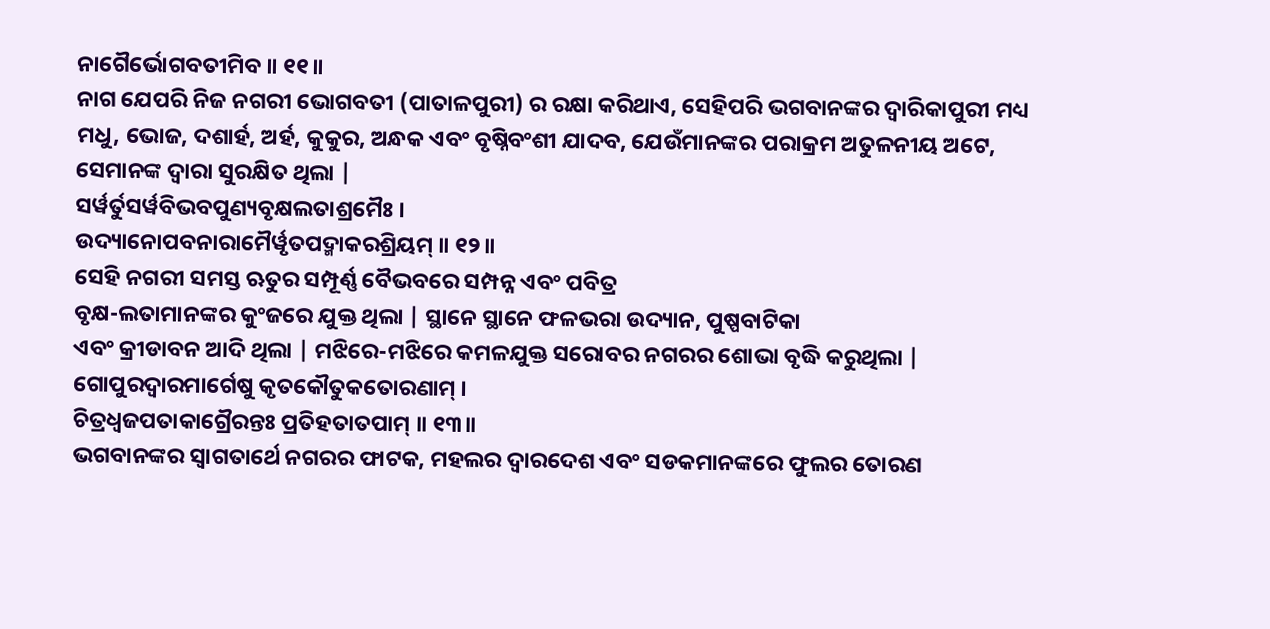ନାଗୈର୍ଭୋଗବତୀମିବ ॥ ୧୧॥
ନାଗ ଯେପରି ନିଜ ନଗରୀ ଭୋଗବତୀ (ପାତାଳପୁରୀ) ର ରକ୍ଷା କରିଥାଏ, ସେହିପରି ଭଗବାନଙ୍କର ଦ୍ବାରିକାପୁରୀ ମଧ୍ୟ ମଧୁ, ଭୋଜ, ଦଶାର୍ହ, ଅର୍ହ, କୁକୁର, ଅନ୍ଧକ ଏବଂ ବୃଷ୍ନିବଂଶୀ ଯାଦବ, ଯେଉଁମାନଙ୍କର ପରାକ୍ରମ ଅତୁଳନୀୟ ଅଟେ, ସେମାନଙ୍କ ଦ୍ବାରା ସୁରକ୍ଷିତ ଥିଲା |
ସର୍ୱର୍ତୁସର୍ୱବିଭବପୁଣ୍ୟବୃକ୍ଷଲତାଶ୍ରମୈଃ ।
ଉଦ୍ୟାନୋପବନାରାମୈର୍ୱୃତପଦ୍ମାକରଶ୍ରିୟମ୍ ॥ ୧୨॥
ସେହି ନଗରୀ ସମସ୍ତ ଋତୁର ସମ୍ପୂର୍ଣ୍ଣ ବୈଭବରେ ସମ୍ପନ୍ନ ଏବଂ ପବିତ୍ର
ବୃକ୍ଷ-ଲତାମାନଙ୍କର କୁଂଜରେ ଯୁକ୍ତ ଥିଲା | ସ୍ଥାନେ ସ୍ଥାନେ ଫଳଭରା ଉଦ୍ୟାନ, ପୁଷ୍ପବାଟିକା
ଏବଂ କ୍ରୀଡାବନ ଆଦି ଥିଲା | ମଝିରେ-ମଝିରେ କମଳଯୁକ୍ତ ସରୋବର ନଗରର ଶୋଭା ବୃଦ୍ଧି କରୁଥିଲା |
ଗୋପୁରଦ୍ୱାରମାର୍ଗେଷୁ କୃତକୌତୁକତୋରଣାମ୍ ।
ଚିତ୍ରଧ୍ୱଜପତାକାଗ୍ରୈରନ୍ତଃ ପ୍ରତିହତାତପାମ୍ ॥ ୧୩॥
ଭଗବାନଙ୍କର ସ୍ବାଗତାର୍ଥେ ନଗରର ଫାଟକ, ମହଲର ଦ୍ବାରଦେଶ ଏବଂ ସଡକମାନଙ୍କରେ ଫୁଲର ତୋରଣ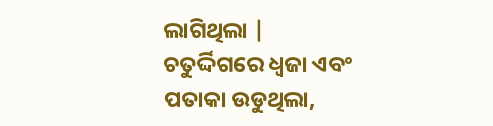ଲାଗିଥିଲା |
ଚତୁର୍ଦ୍ଦିଗରେ ଧ୍ବଜା ଏବଂ ପତାକା ଉଡୁଥିଲା,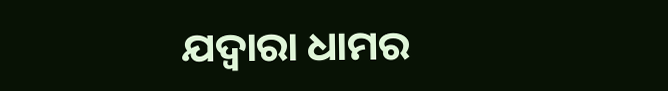ଯଦ୍ବାରା ଧାମର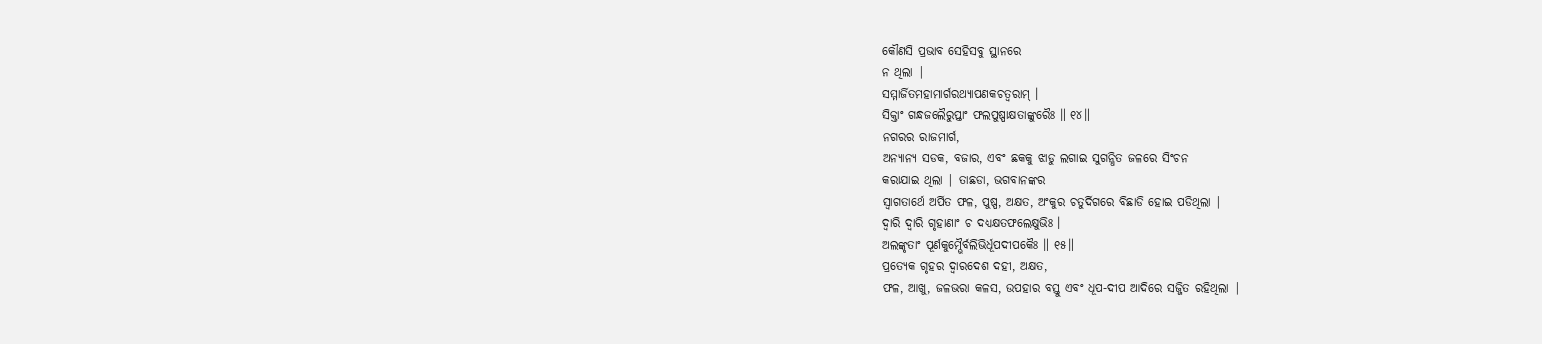କୌଣସି ପ୍ରଭାବ ସେହିସବୁ ସ୍ଥାନରେ
ନ ଥିଲା |
ସମ୍ମାର୍ଜିତମହାମାର୍ଗରଥ୍ୟାପଣକଚତ୍ୱରାମ୍ ।
ସିକ୍ତାଂ ଗନ୍ଧଜଲୈରୁପ୍ତାଂ ଫଲପୁଷ୍ପାକ୍ଷତାଙ୍କୁରୈଃ ॥ ୧୪॥
ନଗରର ରାଜମାର୍ଗ,
ଅନ୍ୟାନ୍ୟ ସଡକ, ବଜାର, ଏବଂ ଛକକୁ ଝାଡୁ ଲଗାଇ ସୁଗନ୍ଧିତ ଜଳରେ ସିଂଚନ
କରାଯାଇ ଥିଲା | ତାଛଡା, ଭଗବାନଙ୍କର
ସ୍ବାଗତାର୍ଥେ ଅର୍ପିତ ଫଳ, ପୁଷ୍ପ, ଅକ୍ଷତ, ଅଂକୁର ଚତୁର୍ଦିଗରେ ବିଛାଡି ହୋଇ ପଡିଥିଲା |
ଦ୍ୱାରି ଦ୍ୱାରି ଗୃହାଣାଂ ଚ ଦଧ୍ୟକ୍ଷତଫଲେକ୍ଷୁଭିଃ ।
ଅଲଙ୍କୃତାଂ ପୂର୍ଣକୁମ୍ଭୈର୍ବଲିଭିର୍ଧୂପଦୀପକୈଃ ॥ ୧୫॥
ପ୍ରତ୍ୟେକ ଗୃହର ଦ୍ବାରଦେଶ ଦହୀ, ଅକ୍ଷତ,
ଫଳ, ଆଖୁ, ଜଳଭରା କଳସ, ଉପହାର ବସ୍ତୁ ଏବଂ ଧୂପ-ଦୀପ ଆଦିରେ ସଜ୍ଜିତ ରହିଥିଲା |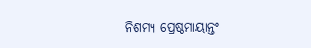ନିଶମ୍ୟ ପ୍ରେଷ୍ଠମାୟାନ୍ତଂ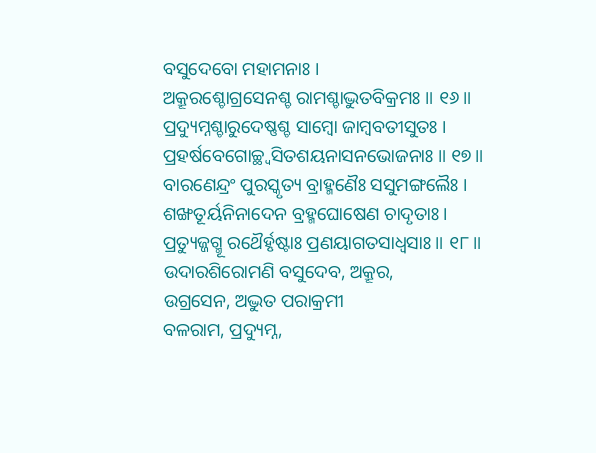ବସୁଦେବୋ ମହାମନାଃ ।
ଅକ୍ରୂରଶ୍ଚୋଗ୍ରସେନଶ୍ଚ ରାମଶ୍ଚାଦ୍ଭୁତବିକ୍ରମଃ ॥ ୧୬॥
ପ୍ରଦ୍ୟୁମ୍ନଶ୍ଚାରୁଦେଷ୍ଣଶ୍ଚ ସାମ୍ବୋ ଜାମ୍ବବତୀସୁତଃ ।
ପ୍ରହର୍ଷବେଗୋଚ୍ଛ୍ୱସିତଶୟନାସନଭୋଜନାଃ ॥ ୧୭॥
ବାରଣେନ୍ଦ୍ରଂ ପୁରସ୍କୃତ୍ୟ ବ୍ରାହ୍ମଣୈଃ ସସୁମଙ୍ଗଲୈଃ ।
ଶଙ୍ଖତୂର୍ୟନିନାଦେନ ବ୍ରହ୍ମଘୋଷେଣ ଚାଦୃତାଃ ।
ପ୍ରତ୍ୟୁଜ୍ଜଗ୍ମୂ ରଥୈର୍ହୃଷ୍ଟାଃ ପ୍ରଣୟାଗତସାଧ୍ୱସାଃ ॥ ୧୮॥
ଉଦାରଶିରୋମଣି ବସୁଦେବ, ଅକ୍ରୂର,
ଉଗ୍ରସେନ, ଅଦ୍ଭୁତ ପରାକ୍ରମୀ
ବଳରାମ, ପ୍ରଦ୍ୟୁମ୍ନ,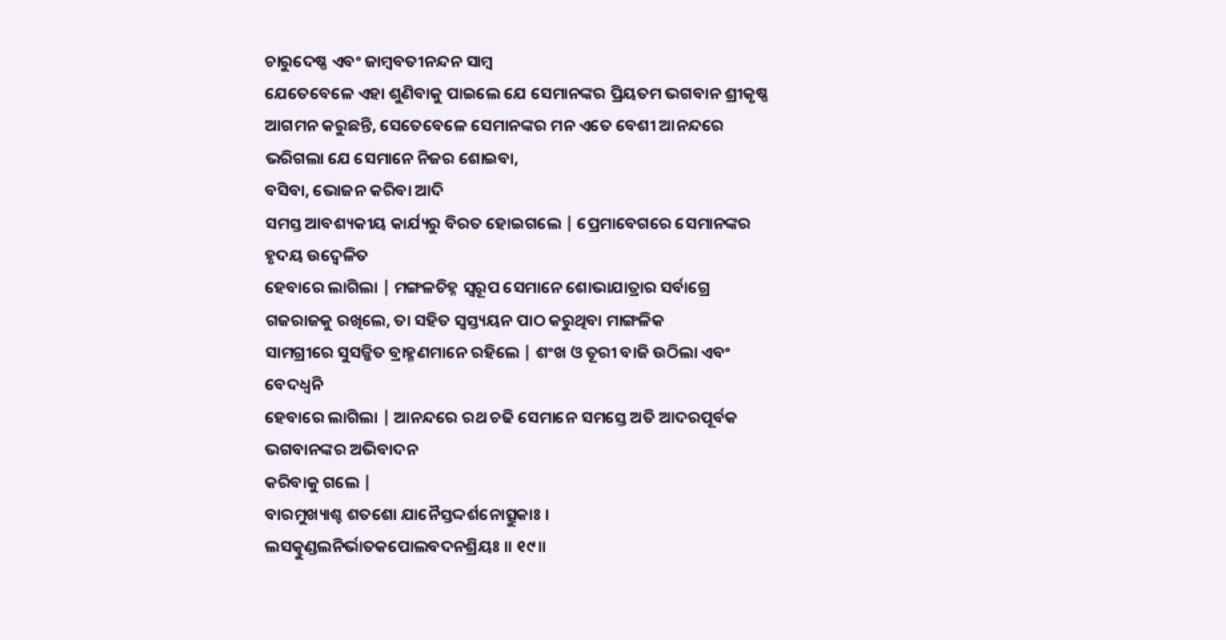ଚାରୁଦେଷ୍ଣ ଏବଂ ଜାମ୍ବବତୀନନ୍ଦନ ସାମ୍ବ
ଯେତେବେଳେ ଏହା ଶୁଣିବାକୁ ପାଇଲେ ଯେ ସେମାନଙ୍କର ପ୍ରିୟତମ ଭଗବାନ ଶ୍ରୀକୃଷ୍ଣ ଆଗମନ କରୁଛନ୍ତି, ସେତେବେଳେ ସେମାନଙ୍କର ମନ ଏତେ ବେଶୀ ଆନନ୍ଦରେ
ଭରିଗଲା ଯେ ସେମାନେ ନିଜର ଶୋଇବା,
ବସିବା, ଭୋଜନ କରିବା ଆଦି
ସମସ୍ତ ଆବଶ୍ୟକୀୟ କାର୍ଯ୍ୟରୁ ବିରତ ହୋଇଗଲେ | ପ୍ରେମାବେଗରେ ସେମାନଙ୍କର ହୃଦୟ ଉଦ୍ବେଳିତ
ହେବାରେ ଲାଗିଲା | ମଙ୍ଗଳଚିହ୍ନ ସ୍ବରୂପ ସେମାନେ ଶୋଭାଯାତ୍ରାର ସର୍ବାଗ୍ରେ ଗଜରାଜକୁ ରଖିଲେ, ତା ସହିତ ସ୍ବସ୍ତ୍ୟୟନ ପାଠ କରୁଥିବା ମାଙ୍ଗଳିକ
ସାମଗ୍ରୀରେ ସୁସଜ୍ଜିତ ବ୍ରାହ୍ମଣମାନେ ରହିଲେ | ଶଂଖ ଓ ତୂରୀ ବାଜି ଉଠିଲା ଏବଂ ବେଦଧ୍ବନି
ହେବାରେ ଲାଗିଲା | ଆନନ୍ଦରେ ରଥ ଚଢି ସେମାନେ ସମସ୍ତେ ଅତି ଆଦରପୂର୍ବକ ଭଗବାନଙ୍କର ଅଭିବାଦନ
କରିବାକୁ ଗଲେ |
ବାରମୁଖ୍ୟାଶ୍ଚ ଶତଶୋ ଯାନୈସ୍ତଦ୍ଦର୍ଶନୋତ୍ସୁକାଃ ।
ଲସତ୍କୁଣ୍ଡଲନିର୍ଭାତକପୋଲବଦନଶ୍ରିୟଃ ॥ ୧୯॥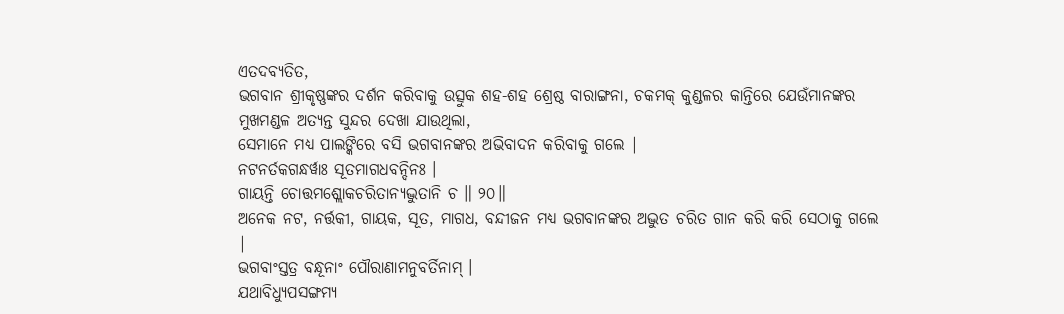ଏତଦବ୍ୟତିତ,
ଭଗବାନ ଶ୍ରୀକୃଷ୍ଣଙ୍କର ଦର୍ଶନ କରିବାକୁ ଉତ୍ସୁକ ଶହ-ଶହ ଶ୍ରେଷ୍ଠ ବାରାଙ୍ଗନା, ଚକମକ୍ କୁଣ୍ଡଳର କାନ୍ତିରେ ଯେଉଁମାନଙ୍କର
ମୁଖମଣ୍ଡଳ ଅତ୍ୟନ୍ତ ସୁନ୍ଦର ଦେଖା ଯାଉଥିଲା,
ସେମାନେ ମଧ୍ୟ ପାଲଙ୍କିରେ ବସି ଭଗବାନଙ୍କର ଅଭିବାଦନ କରିବାକୁ ଗଲେ |
ନଟନର୍ତକଗନ୍ଧର୍ୱାଃ ସୂତମାଗଧବନ୍ଦିନଃ ।
ଗାୟନ୍ତି ଚୋତ୍ତମଶ୍ଲୋକଚରିତାନ୍ୟଦ୍ଭୁତାନି ଚ ॥ ୨୦॥
ଅନେକ ନଟ, ନର୍ତ୍ତକୀ, ଗାୟକ, ସୂତ, ମାଗଧ, ବନ୍ଦୀଜନ ମଧ୍ୟ ଭଗବାନଙ୍କର ଅଦ୍ଭୁତ ଚରିତ ଗାନ କରି କରି ସେଠାକୁ ଗଲେ
|
ଭଗବାଂସ୍ତତ୍ର ବନ୍ଧୂନାଂ ପୌରାଣାମନୁବର୍ତିନାମ୍ ।
ଯଥାବିଧ୍ୟୁପସଙ୍ଗମ୍ୟ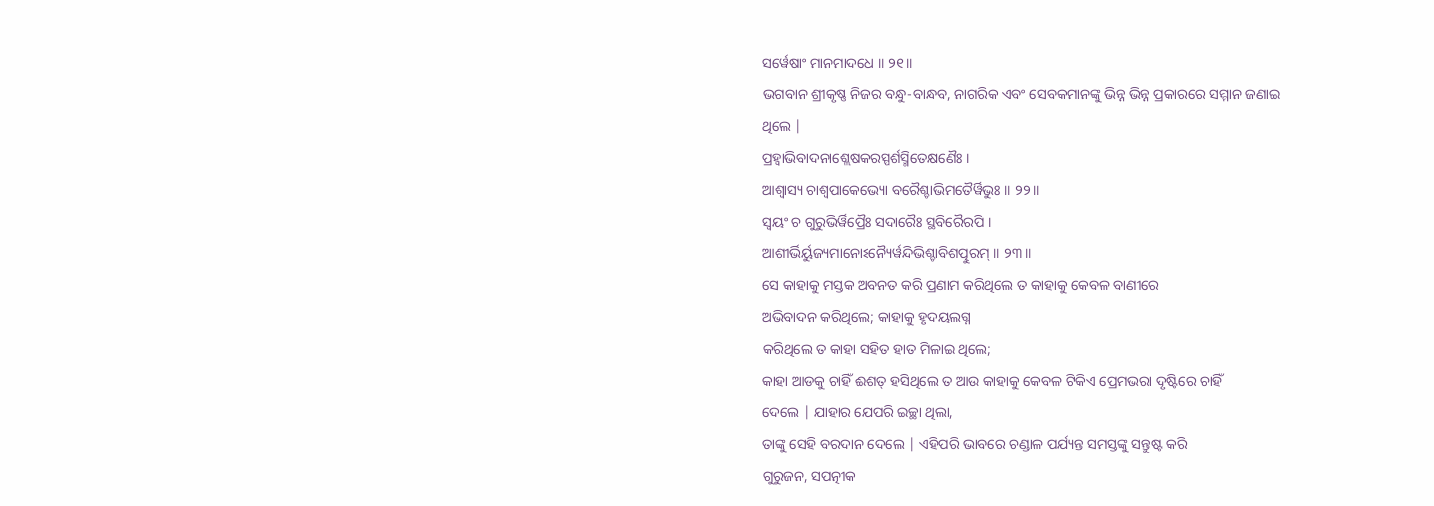ସର୍ୱେଷାଂ ମାନମାଦଧେ ॥ ୨୧॥
ଭଗବାନ ଶ୍ରୀକୃଷ୍ଣ ନିଜର ବନ୍ଧୁ-ବାନ୍ଧବ, ନାଗରିକ ଏବଂ ସେବକମାନଙ୍କୁ ଭିନ୍ନ ଭିନ୍ନ ପ୍ରକାରରେ ସମ୍ମାନ ଜଣାଇ
ଥିଲେ |
ପ୍ରହ୍ୱାଭିବାଦନାଶ୍ଲେଷକରସ୍ପର୍ଶସ୍ମିତେକ୍ଷଣୈଃ ।
ଆଶ୍ୱାସ୍ୟ ଚାଶ୍ୱପାକେଭ୍ୟୋ ବରୈଶ୍ଚାଭିମତୈର୍ୱିଭୁଃ ॥ ୨୨॥
ସ୍ୱୟଂ ଚ ଗୁରୁଭିର୍ୱିପ୍ରୈଃ ସଦାରୈଃ ସ୍ଥବିରୈରପି ।
ଆଶୀର୍ଭିର୍ୟୁଜ୍ୟମାନୋଽନ୍ୟୈର୍ୱନ୍ଦିଭିଶ୍ଚାବିଶତ୍ପୁରମ୍ ॥ ୨୩॥
ସେ କାହାକୁ ମସ୍ତକ ଅବନତ କରି ପ୍ରଣାମ କରିଥିଲେ ତ କାହାକୁ କେବଳ ବାଣୀରେ
ଅଭିବାଦନ କରିଥିଲେ; କାହାକୁ ହୃଦୟଲଗ୍ନ
କରିଥିଲେ ତ କାହା ସହିତ ହାତ ମିଳାଇ ଥିଲେ;
କାହା ଆଡକୁ ଚାହିଁ ଈଶତ୍ ହସିଥିଲେ ତ ଆଉ କାହାକୁ କେବଳ ଟିକିଏ ପ୍ରେମଭରା ଦୃଷ୍ଟିରେ ଚାହିଁ
ଦେଲେ | ଯାହାର ଯେପରି ଇଚ୍ଛା ଥିଲା,
ତାଙ୍କୁ ସେହି ବରଦାନ ଦେଲେ | ଏହିପରି ଭାବରେ ଚଣ୍ଡାଳ ପର୍ଯ୍ୟନ୍ତ ସମସ୍ତଙ୍କୁ ସନ୍ତୁଷ୍ଟ କରି
ଗୁରୁଜନ, ସପତ୍ନୀକ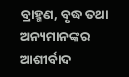ବ୍ରାହ୍ମଣ, ବୃଦ୍ଧ ତଥା ଅନ୍ୟମାନଙ୍କର ଆଶୀର୍ବାଦ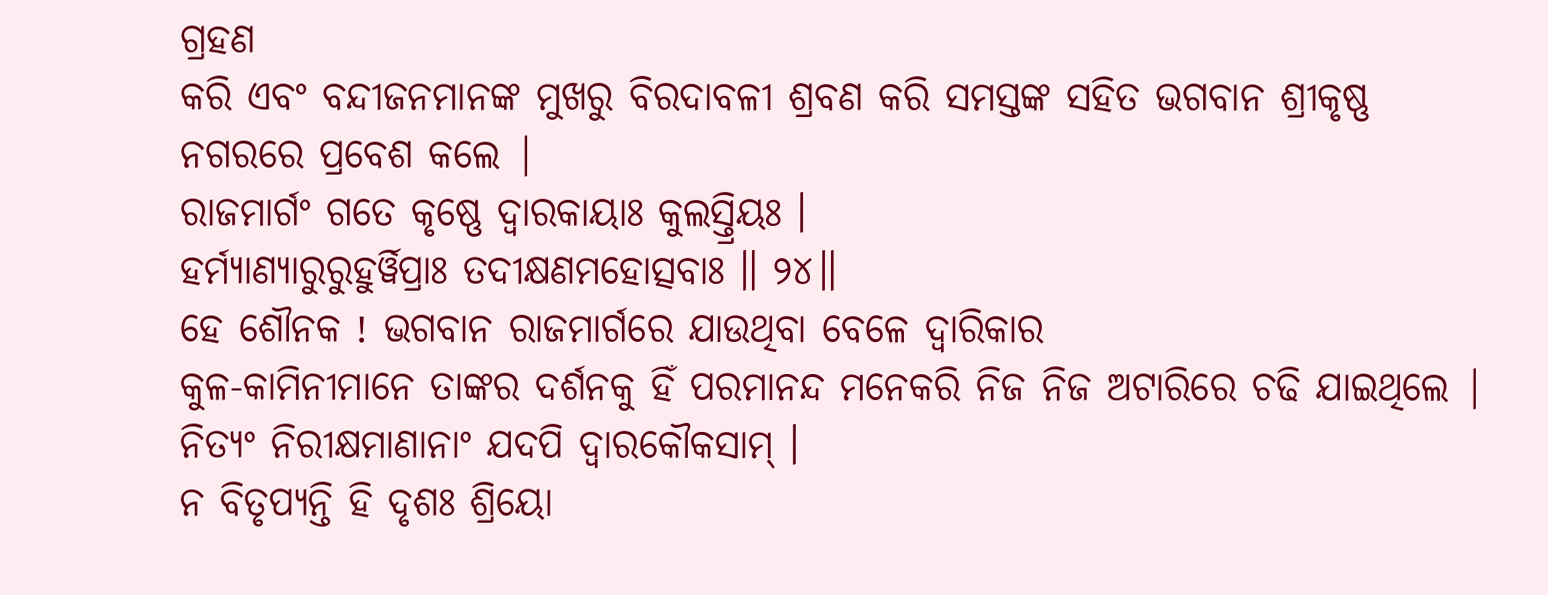ଗ୍ରହଣ
କରି ଏବଂ ବନ୍ଦୀଜନମାନଙ୍କ ମୁଖରୁ ବିରଦାବଳୀ ଶ୍ରବଣ କରି ସମସ୍ତଙ୍କ ସହିତ ଭଗବାନ ଶ୍ରୀକୃଷ୍ଣ
ନଗରରେ ପ୍ରବେଶ କଲେ |
ରାଜମାର୍ଗଂ ଗତେ କୃଷ୍ଣେ ଦ୍ୱାରକାୟାଃ କୁଲସ୍ତ୍ରିୟଃ ।
ହର୍ମ୍ୟାଣ୍ୟାରୁରୁହୁର୍ୱିପ୍ରାଃ ତଦୀକ୍ଷଣମହୋତ୍ସବାଃ ॥ ୨୪॥
ହେ ଶୌନକ ! ଭଗବାନ ରାଜମାର୍ଗରେ ଯାଉଥିବା ବେଳେ ଦ୍ବାରିକାର
କୁଳ-କାମିନୀମାନେ ତାଙ୍କର ଦର୍ଶନକୁ ହିଁ ପରମାନନ୍ଦ ମନେକରି ନିଜ ନିଜ ଅଟାରିରେ ଚଢି ଯାଇଥିଲେ |
ନିତ୍ୟଂ ନିରୀକ୍ଷମାଣାନାଂ ଯଦପି ଦ୍ୱାରକୌକସାମ୍ ।
ନ ବିତୃପ୍ୟନ୍ତି ହି ଦୃଶଃ ଶ୍ରିୟୋ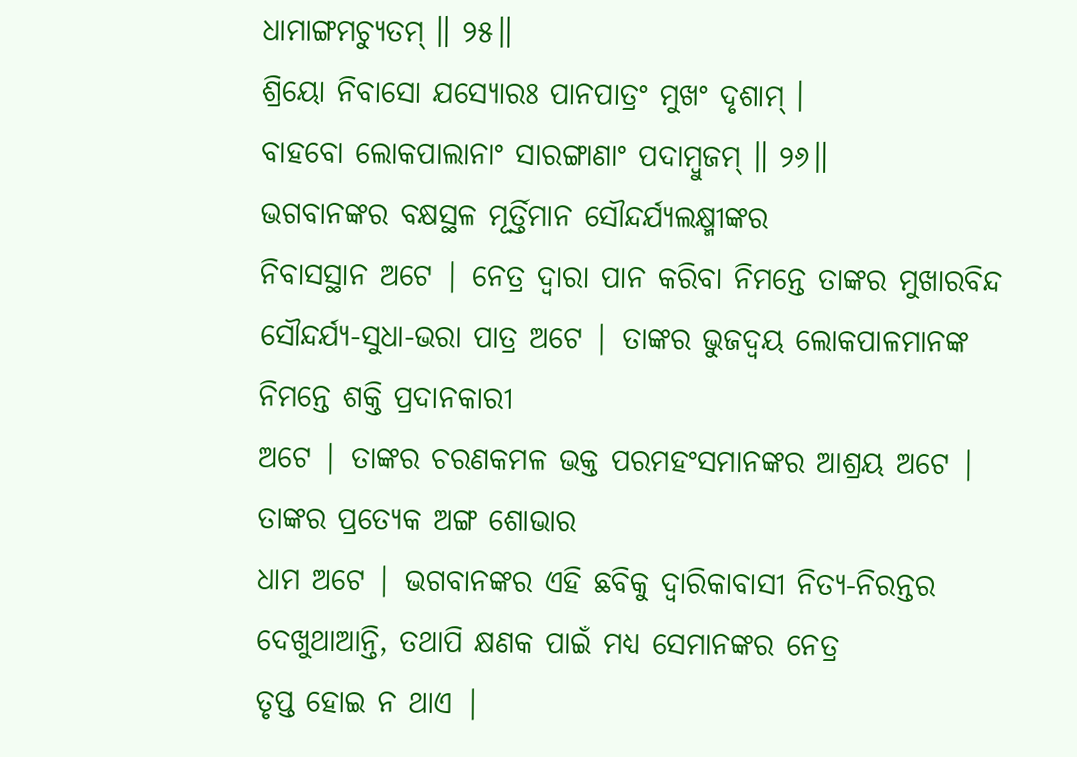ଧାମାଙ୍ଗମଚ୍ୟୁତମ୍ ॥ ୨୫॥
ଶ୍ରିୟୋ ନିବାସୋ ଯସ୍ୟୋରଃ ପାନପାତ୍ରଂ ମୁଖଂ ଦୃଶାମ୍ ।
ବାହବୋ ଲୋକପାଲାନାଂ ସାରଙ୍ଗାଣାଂ ପଦାମ୍ବୁଜମ୍ ॥ ୨୬॥
ଭଗବାନଙ୍କର ବକ୍ଷସ୍ଥଳ ମୂର୍ତ୍ତିମାନ ସୌନ୍ଦର୍ଯ୍ୟଲକ୍ଷ୍ମୀଙ୍କର
ନିବାସସ୍ଥାନ ଅଟେ | ନେତ୍ର ଦ୍ବାରା ପାନ କରିବା ନିମନ୍ତେ ତାଙ୍କର ମୁଖାରବିନ୍ଦ
ସୌନ୍ଦର୍ଯ୍ୟ-ସୁଧା-ଭରା ପାତ୍ର ଅଟେ | ତାଙ୍କର ଭୁଜଦ୍ବୟ ଲୋକପାଳମାନଙ୍କ ନିମନ୍ତେ ଶକ୍ତି ପ୍ରଦାନକାରୀ
ଅଟେ | ତାଙ୍କର ଚରଣକମଳ ଭକ୍ତ ପରମହଂସମାନଙ୍କର ଆଶ୍ରୟ ଅଟେ | ତାଙ୍କର ପ୍ରତ୍ୟେକ ଅଙ୍ଗ ଶୋଭାର
ଧାମ ଅଟେ | ଭଗବାନଙ୍କର ଏହି ଛବିକୁ ଦ୍ବାରିକାବାସୀ ନିତ୍ୟ-ନିରନ୍ତର ଦେଖୁଥାଆନ୍ତି, ତଥାପି କ୍ଷଣକ ପାଇଁ ମଧ୍ୟ ସେମାନଙ୍କର ନେତ୍ର
ତୃପ୍ତ ହୋଇ ନ ଥାଏ |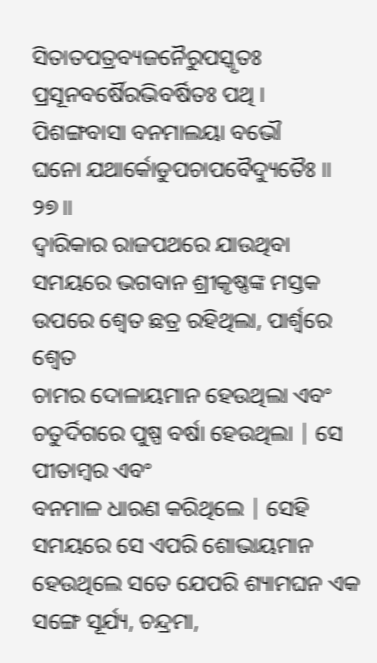ସିତାତପତ୍ରବ୍ୟଜନୈରୁପସ୍କୃତଃ
ପ୍ରସୂନବର୍ଷୈରଭିବର୍ଷିତଃ ପଥି ।
ପିଶଙ୍ଗବାସା ବନମାଲୟା ବଭୌ
ଘନୋ ଯଥାର୍କୋଡୁପଚାପବୈଦ୍ୟୁତୈଃ ॥ ୨୭॥
ଦ୍ବାରିକାର ରାଜପଥରେ ଯାଉଥିବା ସମୟରେ ଭଗବାନ ଶ୍ରୀକୃଷ୍ଣଙ୍କ ମସ୍ତକ
ଉପରେ ଶ୍ବେତ ଛତ୍ର ରହିଥିଲା, ପାର୍ଶ୍ବରେ ଶ୍ବେତ
ଚାମର ଦୋଳାୟମାନ ହେଉଥିଲା ଏବଂ ଚତୁର୍ଦିଗରେ ପୁଷ୍ପ ବର୍ଷା ହେଉଥିଲା | ସେ ପୀତାମ୍ବର ଏବଂ
ବନମାଳ ଧାରଣ କରିଥିଲେ | ସେହି ସମୟରେ ସେ ଏପରି ଶୋଭାୟମାନ ହେଉଥିଲେ ସତେ ଯେପରି ଶ୍ୟାମଘନ ଏକ
ସଙ୍ଗେ ସୂର୍ଯ୍ୟ, ଚନ୍ଦ୍ରମା,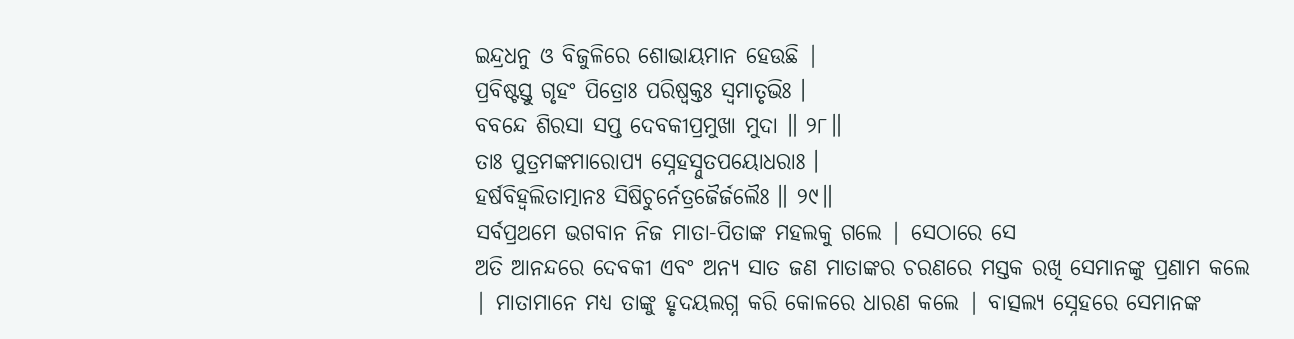ଇନ୍ଦ୍ରଧନୁ ଓ ବିଜୁଳିରେ ଶୋଭାୟମାନ ହେଉଛି |
ପ୍ରବିଷ୍ଟସ୍ତୁ ଗୃହଂ ପିତ୍ରୋଃ ପରିଷ୍ୱକ୍ତଃ ସ୍ୱମାତୃଭିଃ ।
ବବନ୍ଦେ ଶିରସା ସପ୍ତ ଦେବକୀପ୍ରମୁଖା ମୁଦା ॥ ୨୮॥
ତାଃ ପୁତ୍ରମଙ୍କମାରୋପ୍ୟ ସ୍ନେହସ୍ନୁତପୟୋଧରାଃ ।
ହର୍ଷବିହ୍ୱଲିତାତ୍ମାନଃ ସିଷିଚୁର୍ନେତ୍ରଜୈର୍ଜଲୈଃ ॥ ୨୯॥
ସର୍ବପ୍ରଥମେ ଭଗବାନ ନିଜ ମାତା-ପିତାଙ୍କ ମହଲକୁ ଗଲେ | ସେଠାରେ ସେ
ଅତି ଆନନ୍ଦରେ ଦେବକୀ ଏବଂ ଅନ୍ୟ ସାତ ଜଣ ମାତାଙ୍କର ଚରଣରେ ମସ୍ତକ ରଖି ସେମାନଙ୍କୁ ପ୍ରଣାମ କଲେ
| ମାତାମାନେ ମଧ୍ୟ ତାଙ୍କୁ ହୃଦୟଲଗ୍ନ କରି କୋଳରେ ଧାରଣ କଲେ | ବାତ୍ସଲ୍ୟ ସ୍ନେହରେ ସେମାନଙ୍କ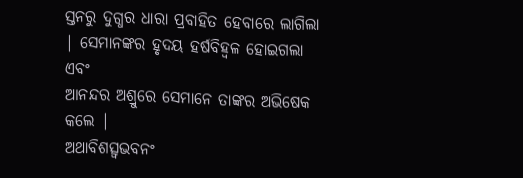ସ୍ତନରୁ ଦୁଗ୍ଧର ଧାରା ପ୍ରବାହିତ ହେବାରେ ଲାଗିଲା | ସେମାନଙ୍କର ହୃଦୟ ହର୍ଷବିହ୍ବଳ ହୋଇଗଲା ଏବଂ
ଆନନ୍ଦର ଅଶ୍ରୁରେ ସେମାନେ ତାଙ୍କର ଅଭିଷେକ କଲେ |
ଅଥାବିଶତ୍ସ୍ୱଭବନଂ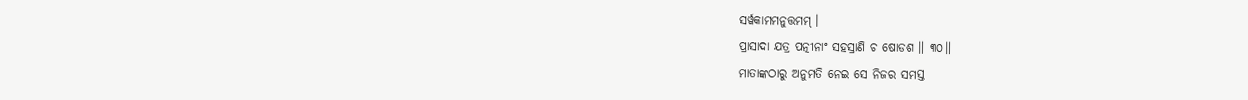ସର୍ୱକାମମନୁତ୍ତମମ୍ ।
ପ୍ରାସାଦା ଯତ୍ର ପତ୍ନୀନାଂ ସହସ୍ରାଣି ଚ ଷୋଡଶ ॥ ୩୦॥
ମାତାଙ୍କଠାରୁ ଅନୁମତି ନେଇ ସେ ନିଜର ସମସ୍ତ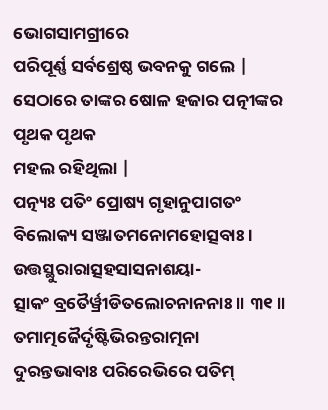ଭୋଗସାମଗ୍ରୀରେ
ପରିପୂର୍ଣ୍ଣ ସର୍ବଶ୍ରେଷ୍ଠ ଭବନକୁ ଗଲେ | ସେଠାରେ ତାଙ୍କର ଷୋଳ ହଜାର ପତ୍ନୀଙ୍କର ପୃଥକ ପୃଥକ
ମହଲ ରହିଥିଲା |
ପତ୍ନ୍ୟଃ ପତିଂ ପ୍ରୋଷ୍ୟ ଗୃହାନୁପାଗତଂ
ବିଲୋକ୍ୟ ସଞ୍ଜାତମନୋମହୋତ୍ସବାଃ ।
ଉତ୍ତସ୍ଥୁରାରାତ୍ସହସାସନାଶୟା-
ତ୍ସାକଂ ବ୍ରତୈର୍ୱ୍ରୀଡିତଲୋଚନାନନାଃ ॥ ୩୧॥
ତମାତ୍ମଜୈର୍ଦୃଷ୍ଟିଭିରନ୍ତରାତ୍ମନା
ଦୁରନ୍ତଭାବାଃ ପରିରେଭିରେ ପତିମ୍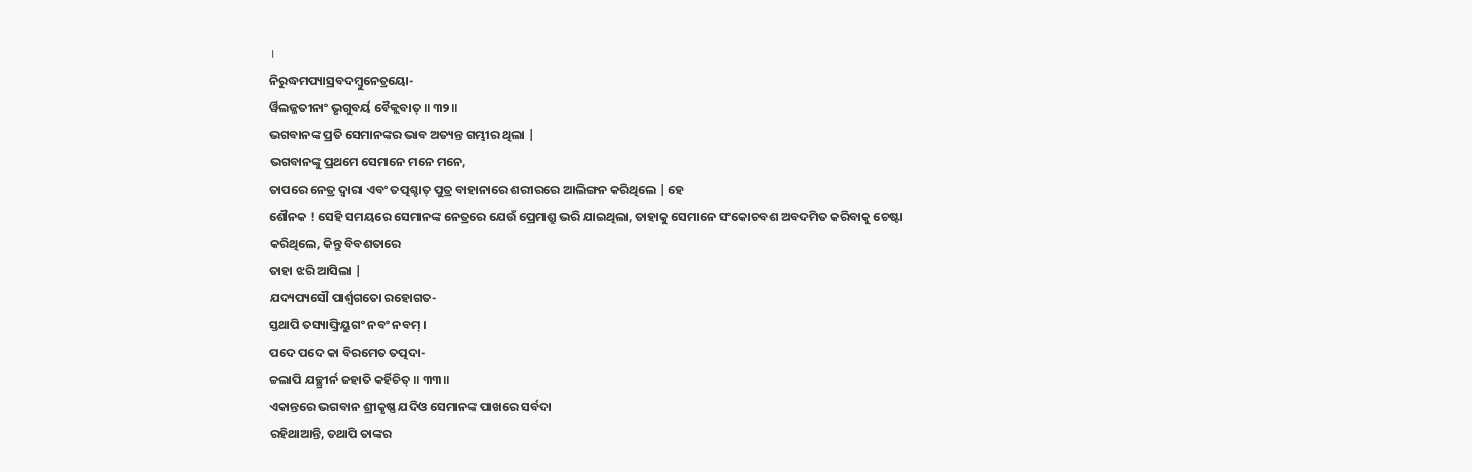।
ନିରୁଦ୍ଧମପ୍ୟାସ୍ରବଦମ୍ବୁନେତ୍ରୟୋ-
ର୍ୱିଲଜ୍ଜତୀନାଂ ଭୃଗୁବର୍ୟ ବୈକ୍ଲବାତ୍ ॥ ୩୨॥
ଭଗବାନଙ୍କ ପ୍ରତି ସେମାନଙ୍କର ଭାବ ଅତ୍ୟନ୍ତ ଗମ୍ଭୀର ଥିଲା |
ଭଗବାନଙ୍କୁ ପ୍ରଥମେ ସେମାନେ ମନେ ମନେ,
ତାପରେ ନେତ୍ର ଦ୍ବାରା ଏବଂ ତତ୍ପଶ୍ଚାତ୍ ପୁତ୍ର ବାହାନାରେ ଶରୀରରେ ଆଲିଙ୍ଗନ କରିଥିଲେ | ହେ
ଶୌନକ ! ସେହି ସମୟରେ ସେମାନଙ୍କ ନେତ୍ରରେ ଯେଉଁ ପ୍ରେମାଶ୍ରୁ ଭରି ଯାଇଥିଲା, ତାହାକୁ ସେମାନେ ସଂକୋଚବଶ ଅବଦମିତ କରିବାକୁ ଚେଷ୍ଟା
କରିଥିଲେ, କିନ୍ତୁ ବିବଶତାରେ
ତାହା ଝରି ଆସିଲା |
ଯଦ୍ୟପ୍ୟସୌ ପାର୍ଶ୍ୱଗତୋ ରହୋଗତ-
ସ୍ତଥାପି ତସ୍ୟାଙ୍ଘ୍ରିୟୁଗଂ ନବଂ ନବମ୍ ।
ପଦେ ପଦେ କା ବିରମେତ ତତ୍ପଦା-
ଚ୍ଚଲାପି ଯଚ୍ଛ୍ରୀର୍ନ ଜହାତି କର୍ହିଚିତ୍ ॥ ୩୩॥
ଏକାନ୍ତରେ ଭଗବାନ ଶ୍ରୀକୃଷ୍ଣ ଯଦିଓ ସେମାନଙ୍କ ପାଖରେ ସର୍ବଦା
ରହିଥାଆନ୍ତି, ତଥାପି ତାଙ୍କର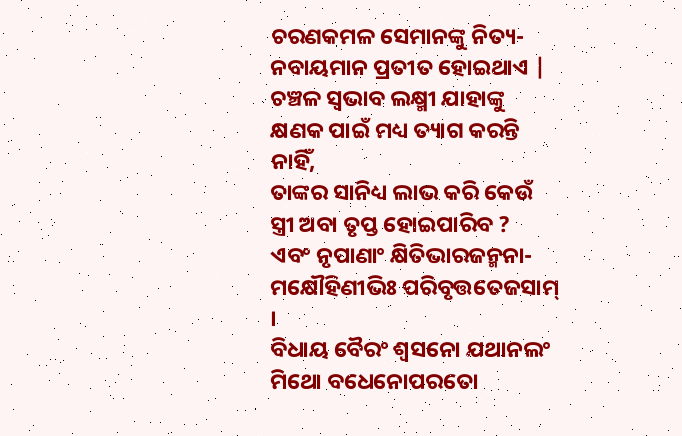ଚରଣକମଳ ସେମାନଙ୍କୁ ନିତ୍ୟ-ନବାୟମାନ ପ୍ରତୀତ ହୋଇଥାଏ | ଚଞ୍ଚଳ ସ୍ବଭାବ ଲକ୍ଷ୍ମୀ ଯାହାଙ୍କୁ
କ୍ଷଣକ ପାଇଁ ମଧ୍ୟ ତ୍ୟାଗ କରନ୍ତି ନାହିଁ,
ତାଙ୍କର ସାନିଧ୍ୟ ଲାଭ କରି କେଉଁ ସ୍ତ୍ରୀ ଅବା ତୃପ୍ତ ହୋଇପାରିବ ?
ଏବଂ ନୃପାଣାଂ କ୍ଷିତିଭାରଜନ୍ମନା-
ମକ୍ଷୌହିଣୀଭିଃ ପରିବୃତ୍ତତେଜସାମ୍ ।
ବିଧାୟ ବୈରଂ ଶ୍ୱସନୋ ଯଥାନଲଂ
ମିଥୋ ବଧେନୋପରତୋ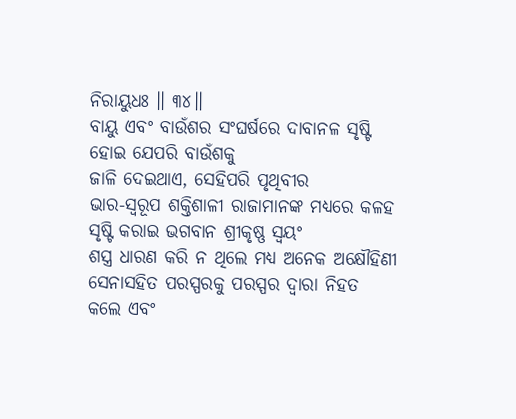ନିରାୟୁଧଃ ॥ ୩୪॥
ବାୟୁ ଏବଂ ବାଉଁଶର ସଂଘର୍ଷରେ ଦାବାନଳ ସୃଷ୍ଟି ହୋଇ ଯେପରି ବାଉଁଶକୁ
ଜାଳି ଦେଇଥାଏ, ସେହିପରି ପୃଥିବୀର
ଭାର-ସ୍ବରୂପ ଶକ୍ତିଶାଳୀ ରାଜାମାନଙ୍କ ମଧ୍ୟରେ କଳହ ସୃଷ୍ଟି କରାଇ ଭଗବାନ ଶ୍ରୀକୃଷ୍ଣ ସ୍ବୟଂ
ଶସ୍ତ୍ର ଧାରଣ କରି ନ ଥିଲେ ମଧ୍ୟ ଅନେକ ଅକ୍ଷୌହିଣୀ ସେନାସହିତ ପରସ୍ପରକୁ ପରସ୍ପର ଦ୍ବାରା ନିହତ
କଲେ ଏବଂ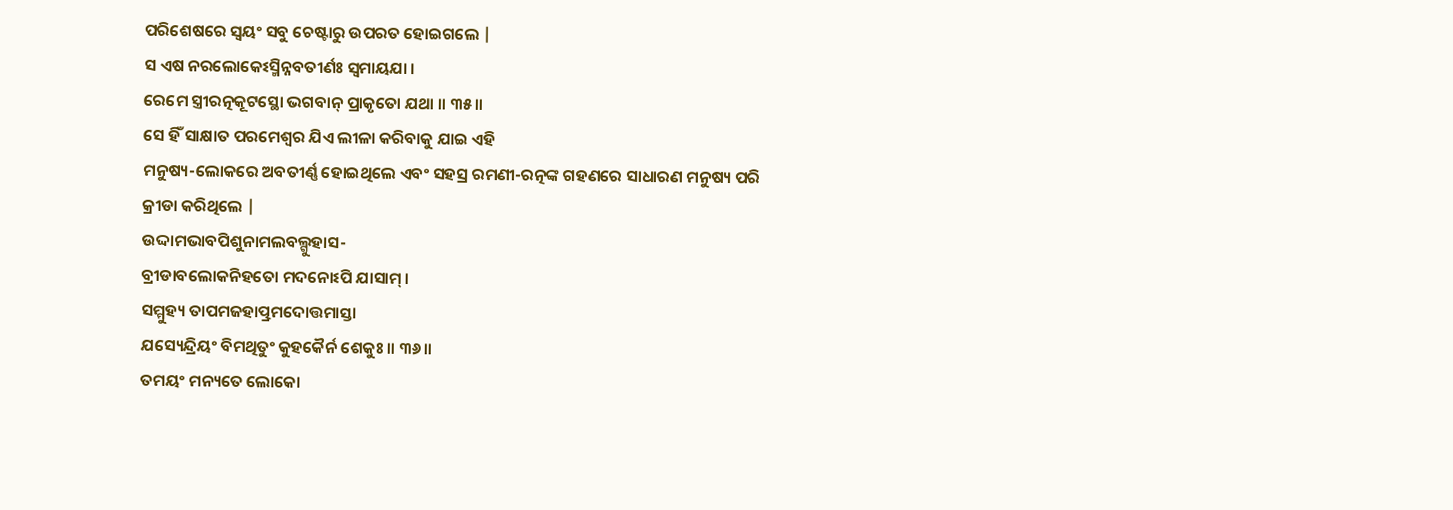ପରିଶେଷରେ ସ୍ବୟଂ ସବୁ ଚେଷ୍ଟାରୁ ଉପରତ ହୋଇଗଲେ |
ସ ଏଷ ନରଲୋକେଽସ୍ମିନ୍ନବତୀର୍ଣଃ ସ୍ୱମାୟଯା ।
ରେମେ ସ୍ତ୍ରୀରତ୍ନକୂଟସ୍ଥୋ ଭଗବାନ୍ ପ୍ରାକୃତୋ ଯଥା ॥ ୩୫॥
ସେ ହିଁ ସାକ୍ଷାତ ପରମେଶ୍ବର ଯିଏ ଲୀଳା କରିବାକୁ ଯାଇ ଏହି
ମନୁଷ୍ୟ-ଲୋକରେ ଅବତୀର୍ଣ୍ଣ ହୋଇଥିଲେ ଏବଂ ସହସ୍ର ରମଣୀ-ରତ୍ନଙ୍କ ଗହଣରେ ସାଧାରଣ ମନୁଷ୍ୟ ପରି
କ୍ରୀଡା କରିଥିଲେ |
ଉଦ୍ଦାମଭାବପିଶୁନାମଲବଲ୍ଗୁହାସ-
ବ୍ରୀଡାବଲୋକନିହତୋ ମଦନୋଽପି ଯାସାମ୍ ।
ସମ୍ମୁହ୍ୟ ତାପମଜହାତ୍ପ୍ରମଦୋତ୍ତମାସ୍ତା
ଯସ୍ୟେନ୍ଦ୍ରିୟଂ ବିମଥିତୁଂ କୁହକୈର୍ନ ଶେକୁଃ ॥ ୩୬॥
ତମୟଂ ମନ୍ୟତେ ଲୋକୋ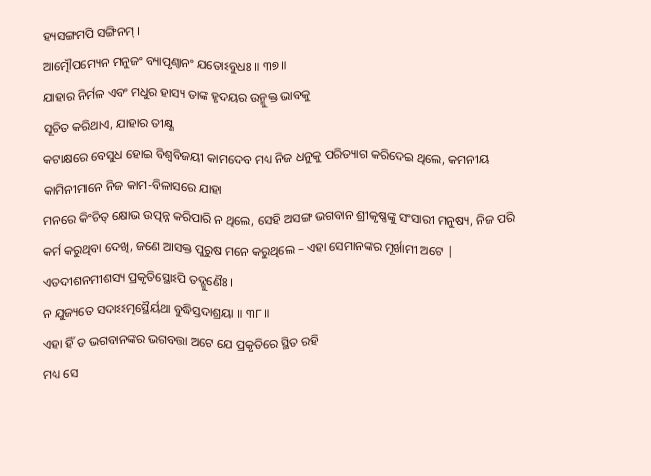ହ୍ୟସଙ୍ଗମପି ସଙ୍ଗିନମ୍ ।
ଆତ୍ମୌପମ୍ୟେନ ମନୁଜଂ ବ୍ୟାପୃଣ୍ୱାନଂ ଯତୋଽବୁଧଃ ॥ ୩୭॥
ଯାହାର ନିର୍ମଳ ଏବଂ ମଧୁର ହାସ୍ୟ ତାଙ୍କ ହୃଦୟର ଉନ୍ମୁକ୍ତ ଭାବକୁ
ସୂଚିତ କରିଥାଏ, ଯାହାର ତୀକ୍ଷ୍ଣ
କଟାକ୍ଷରେ ବେସୁଧ ହୋଇ ବିଶ୍ବବିଜୟୀ କାମଦେବ ମଧ୍ୟ ନିଜ ଧନୁକୁ ପରିତ୍ୟାଗ କରିଦେଇ ଥିଲେ, କମନୀୟ କାମିନୀମାନେ ନିଜ କାମ-ବିଳାସରେ ଯାହା
ମନରେ କିଂଚିତ୍ କ୍ଷୋଭ ଉତ୍ପନ୍ନ କରିପାରି ନ ଥିଲେ, ସେହି ଅସଙ୍ଗ ଭଗବାନ ଶ୍ରୀକୃଷ୍ଣଙ୍କୁ ସଂସାରୀ ମନୁଷ୍ୟ, ନିଜ ପରି
କର୍ମ କରୁଥିବା ଦେଖି, ଜଣେ ଆସକ୍ତ ପୁରୁଷ ମନେ କରୁଥିଲେ – ଏହା ସେମାନଙ୍କର ମୂର୍ଖାମୀ ଅଟେ |
ଏତଦୀଶନମୀଶସ୍ୟ ପ୍ରକୃତିସ୍ଥୋଽପି ତଦ୍ଗୁଣୈଃ ।
ନ ଯୁଜ୍ୟତେ ସଦାଽଽତ୍ମସ୍ଥୈର୍ୟଥା ବୁଦ୍ଧିସ୍ତଦାଶ୍ରୟା ॥ ୩୮॥
ଏହା ହିଁ ତ ଭଗବାନଙ୍କର ଭଗବତ୍ତା ଅଟେ ଯେ ପ୍ରକୃତିରେ ସ୍ଥିତ ରହି
ମଧ୍ୟ ସେ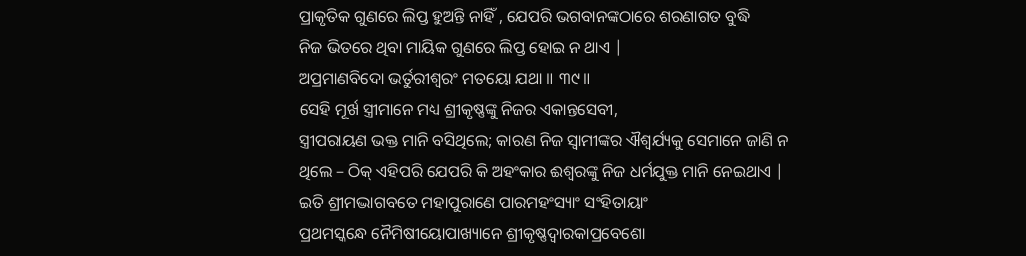ପ୍ରାକୃତିକ ଗୁଣରେ ଲିପ୍ତ ହୁଅନ୍ତି ନାହିଁ , ଯେପରି ଭଗବାନଙ୍କଠାରେ ଶରଣାଗତ ବୁଦ୍ଧି
ନିଜ ଭିତରେ ଥିବା ମାୟିକ ଗୁଣରେ ଲିପ୍ତ ହୋଇ ନ ଥାଏ |
ଅପ୍ରମାଣବିଦୋ ଭର୍ତୁରୀଶ୍ୱରଂ ମତୟୋ ଯଥା ॥ ୩୯॥
ସେହି ମୂର୍ଖ ସ୍ତ୍ରୀମାନେ ମଧ୍ୟ ଶ୍ରୀକୃଷ୍ଣଙ୍କୁ ନିଜର ଏକାନ୍ତସେବୀ,
ସ୍ତ୍ରୀପରାୟଣ ଭକ୍ତ ମାନି ବସିଥିଲେ; କାରଣ ନିଜ ସ୍ବାମୀଙ୍କର ଐଶ୍ବର୍ଯ୍ୟକୁ ସେମାନେ ଜାଣି ନ
ଥିଲେ – ଠିକ୍ ଏହିପରି ଯେପରି କି ଅହଂକାର ଈଶ୍ବରଙ୍କୁ ନିଜ ଧର୍ମଯୁକ୍ତ ମାନି ନେଇଥାଏ |
ଇତି ଶ୍ରୀମଦ୍ଭାଗବତେ ମହାପୁରାଣେ ପାରମହଂସ୍ୟାଂ ସଂହିତାୟାଂ
ପ୍ରଥମସ୍କନ୍ଧେ ନୈମିଷୀୟୋପାଖ୍ୟାନେ ଶ୍ରୀକୃଷ୍ଣଦ୍ୱାରକାପ୍ରବେଶୋ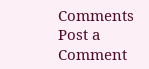Comments
Post a Comment